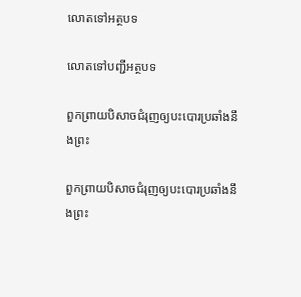លោតទៅអត្ថបទ

លោតទៅបញ្ជីអត្ថបទ

ពួកព្រាយបិសាចជំរុញឲ្យបះបោរប្រឆាំងនឹងព្រះ

ពួកព្រាយបិសាចជំរុញឲ្យបះបោរប្រឆាំងនឹងព្រះ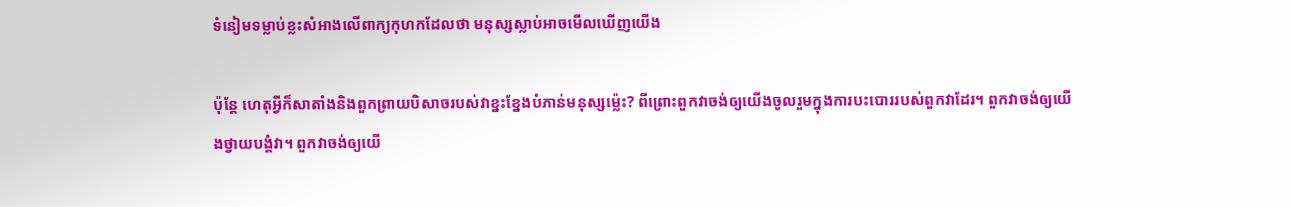ទំនៀមទម្លាប់ខ្លះសំអាងលើពាក្យកុហកដែលថា មនុស្សស្លាប់អាចមើលឃើញយើង

ប៉ុន្តែ ហេតុអ្វីក៏សាតាំងនិងពួកព្រាយបិសាចរបស់វាខ្នះខ្នែងបំភាន់មនុស្សម្ល៉េះ? ពីព្រោះពួកវាចង់ឲ្យយើងចូលរួមក្នុងការបះបោររបស់ពួកវាដែរ។ ពួកវាចង់ឲ្យយើងថ្វាយបង្គំវា។ ពួកវាចង់ឲ្យយើ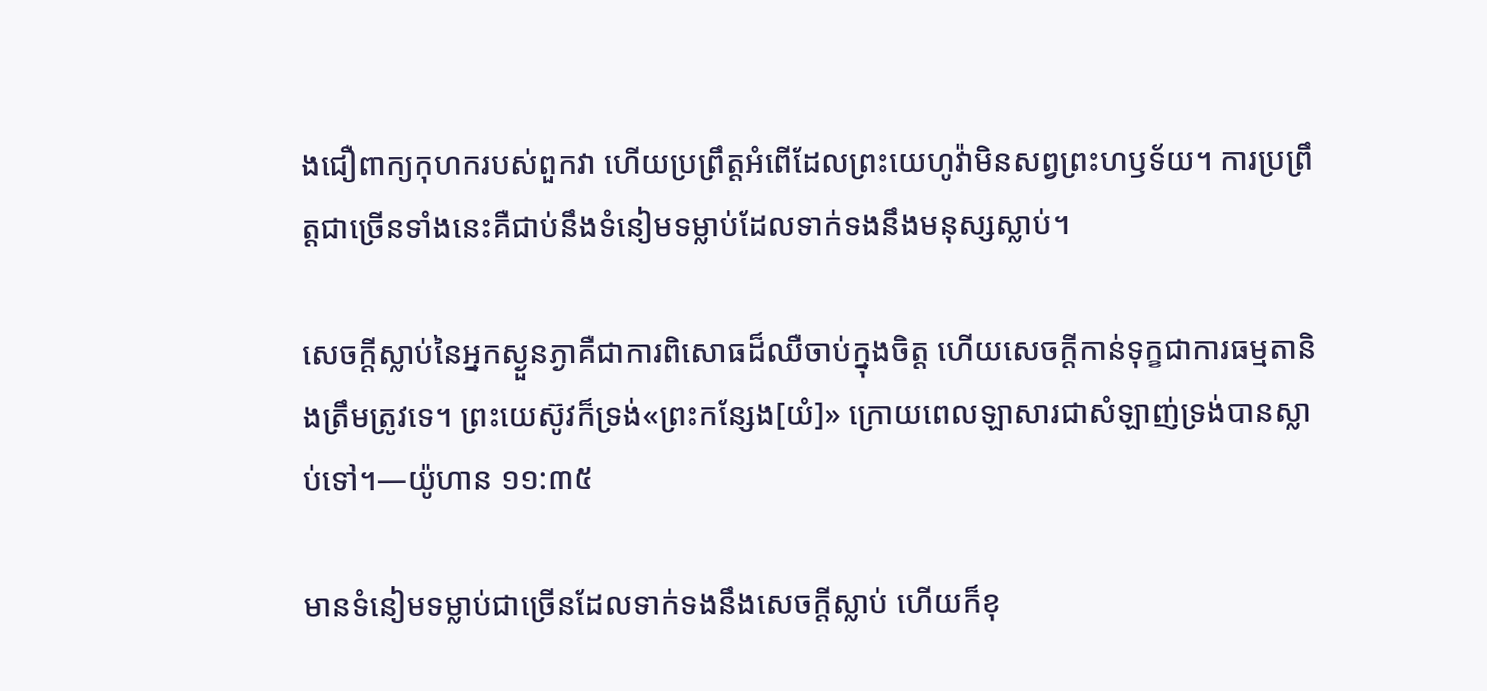ងជឿពាក្យកុហករបស់ពួកវា ហើយប្រព្រឹត្តអំពើដែលព្រះយេហូវ៉ាមិនសព្វព្រះហឫទ័យ។ ការប្រព្រឹត្តជាច្រើនទាំងនេះគឺជាប់នឹងទំនៀមទម្លាប់ដែលទាក់ទងនឹងមនុស្សស្លាប់។

សេចក្ដីស្លាប់នៃអ្នកស្ងួនភ្ងាគឺជាការពិសោធដ៏ឈឺចាប់ក្នុងចិត្ត ហើយសេចក្ដីកាន់ទុក្ខជាការធម្មតានិងត្រឹមត្រូវទេ។ ព្រះយេស៊ូវក៏ទ្រង់«ព្រះកន្សែង[យំ]» ក្រោយពេលឡាសារជាសំឡាញ់ទ្រង់បានស្លាប់ទៅ។—យ៉ូហាន ១១:៣៥

មានទំនៀមទម្លាប់ជាច្រើនដែលទាក់ទងនឹងសេចក្ដីស្លាប់ ហើយក៏ខុ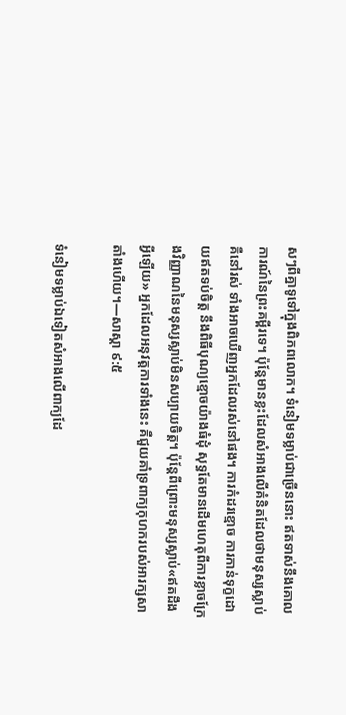សៗពីគ្នាទូទៅក្នុងពិភពលោក។ ទំនៀមទម្លាប់ជាច្រើននោះ ឥតទាស់នឹងគោលការណ៍នៃព្រះគម្ពីរទេ។ ប៉ុន្តែមានខ្លះដែលសំអាងលើគំនិតដែលថាមនុស្សស្លាប់គឺនៅរស់ ទាំងអាចឃើញអ្នកដែលរស់នៅផង។ ការកំដរខ្មោច ការកាន់ទុក្ខដោយឥតទប់ចិត្ត នឹងពិធីបុណ្យខ្មោចយ៉ាងធំដុំ សុទ្ធតែមានដើមហេតុពីការខ្លាចក្រែងវិញ្ញាណនៃមនុស្សស្លាប់មិនសប្បាយចិត្ត។ ប៉ុន្តែពីព្រោះមនុស្សស្លាប់«ឥតដឹងអ្វីឡើយ» អ្នកដែលអនុវត្តការទាំងនេះ គឺជួយគាំទ្រពាក្យកុហករបស់អារក្សសាតាំងហើយ។—សាស្ដា ៩:៥

ទំនៀមទម្លាប់ឯទៀតសំអាងលើពាក្យដែ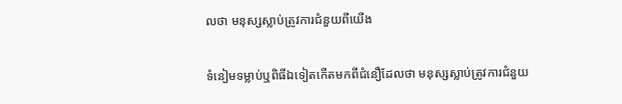លថា មនុស្សស្លាប់ត្រូវការជំនួយពីយើង

ទំនៀមទម្លាប់ឬពិធីឯទៀតកើតមកពីជំនឿដែលថា មនុស្សស្លាប់ត្រូវការជំនួយ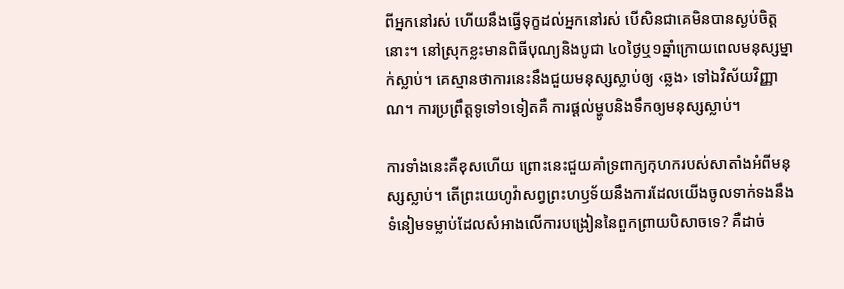ពីអ្នកនៅរស់ ហើយនឹងធ្វើទុក្ខដល់អ្នកនៅរស់ បើសិនជាគេមិនបានស្ងប់ចិត្តនោះ។ នៅស្រុកខ្លះមានពិធីបុណ្យនិងបូជា ៤០ថ្ងៃឬ១ឆ្នាំក្រោយពេលមនុស្សម្នាក់ស្លាប់។ គេស្មានថាការនេះនឹងជួយមនុស្សស្លាប់ឲ្យ ‹ឆ្លង› ទៅឯវិស័យវិញ្ញាណ។ ការប្រព្រឹត្តទូទៅ១ទៀតគឺ ការផ្ដល់ម្ហូបនិងទឹកឲ្យមនុស្សស្លាប់។

ការទាំងនេះគឺខុសហើយ ព្រោះនេះជួយគាំទ្រពាក្យកុហករបស់សាតាំងអំពីមនុស្សស្លាប់។ តើព្រះយេហូវ៉ាសព្វព្រះហឫទ័យនឹងការដែលយើងចូលទាក់ទងនឹងទំនៀមទម្លាប់ដែលសំអាងលើការបង្រៀននៃពួកព្រាយបិសាចទេ? គឺដាច់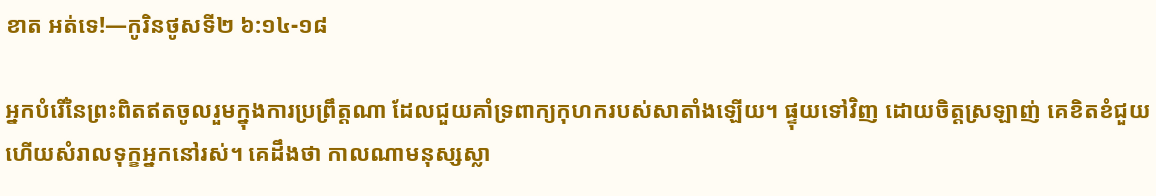ខាត អត់ទេ!—កូរិនថូសទី២ ៦:១៤-១៨

អ្នកបំរើនៃព្រះពិតឥតចូលរួមក្នុងការប្រព្រឹត្តណា ដែលជួយគាំទ្រពាក្យកុហករបស់សាតាំងឡើយ។ ផ្ទុយទៅវិញ ដោយចិត្តស្រឡាញ់ គេខិតខំជួយហើយសំរាលទុក្ខអ្នកនៅរស់។ គេដឹងថា កាលណាមនុស្សស្លា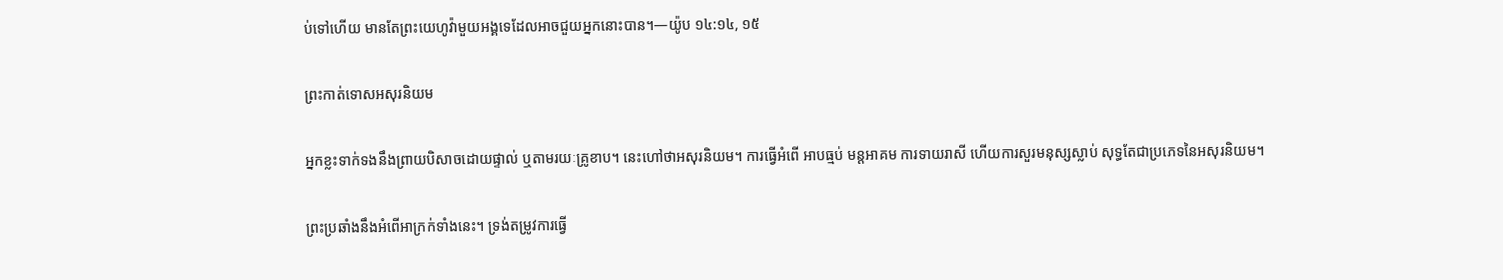ប់ទៅហើយ មានតែព្រះយេហូវ៉ាមួយអង្គទេដែលអាចជួយអ្នកនោះបាន។—យ៉ូប ១៤:១៤, ១៥

ព្រះកាត់ទោសអសុរនិយម

អ្នកខ្លះទាក់ទងនឹងព្រាយបិសាចដោយផ្ទាល់ ឬតាមរយៈគ្រូខាប។ នេះហៅថាអសុរនិយម។ ការធ្វើអំពើ អាបធ្មប់ មន្តអាគម ការទាយរាសី ហើយការសួរមនុស្សស្លាប់ សុទ្ធតែជាប្រភេទនៃអសុរនិយម។

ព្រះប្រឆាំងនឹងអំពើអាក្រក់ទាំងនេះ។ ទ្រង់តម្រូវការធ្វើ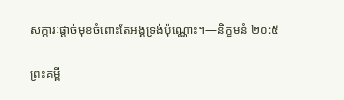សក្ការៈផ្ដាច់មុខចំពោះតែអង្គទ្រង់ប៉ុណ្ណោះ។—និក្ខមនំ ២០:៥

ព្រះគម្ពី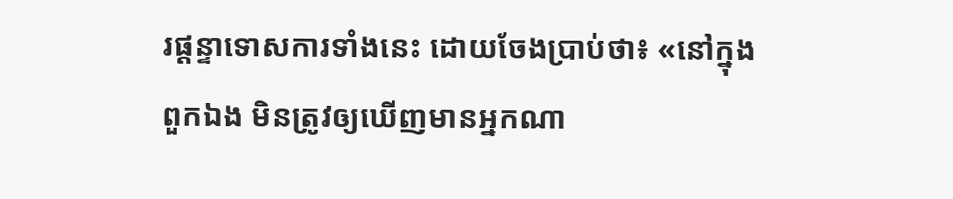រផ្ដន្ទាទោសការទាំងនេះ ដោយចែងប្រាប់ថា៖ «នៅក្នុងពួកឯង មិនត្រូវឲ្យឃើញមានអ្នកណា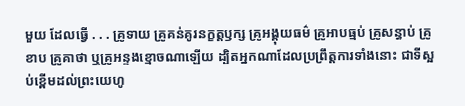មួយ ដែលធ្វើ . . . គ្រូទាយ គ្រូគន់គូរនក្ខត្តឫក្ស គ្រូអង្គុយធម៌ គ្រូអាបធ្មប់ គ្រូសន្ធាប់ គ្រូខាប គ្រូគាថា ឬគ្រូអន្ទងខ្មោចណាឡើយ ដ្បិតអ្នកណាដែលប្រព្រឹត្តការទាំងនោះ ជាទីស្អប់ខ្ពើមដល់ព្រះយេហូ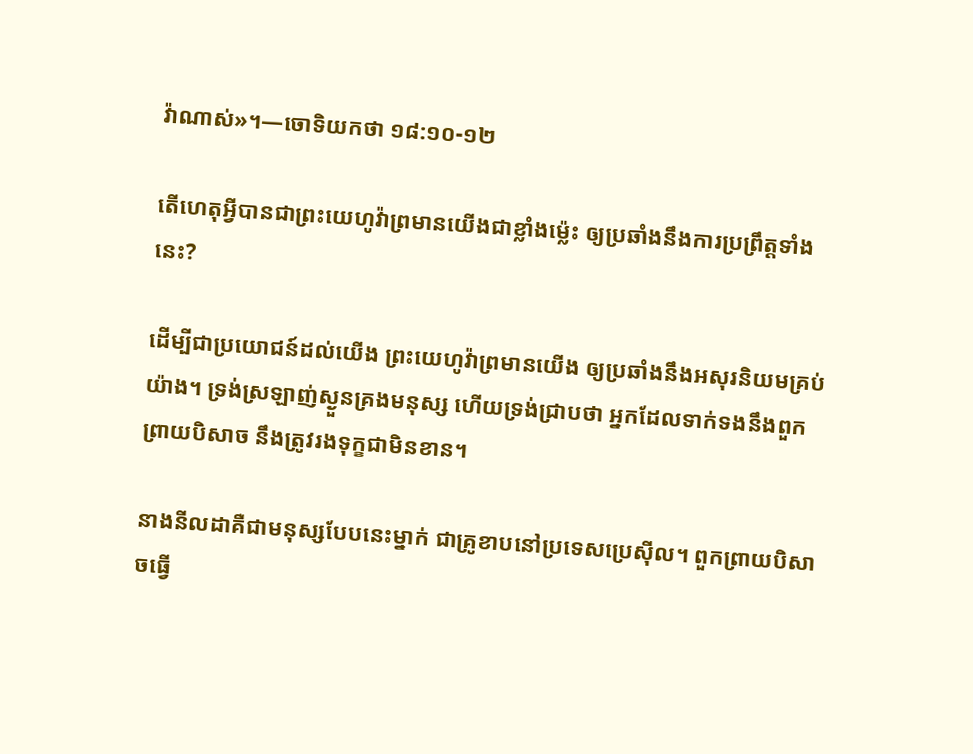វ៉ាណាស់»។—ចោទិយកថា ១៨:១០-១២

តើហេតុអ្វីបានជាព្រះយេហូវ៉ាព្រមានយើងជាខ្លាំងម្ល៉េះ ឲ្យប្រឆាំងនឹងការប្រព្រឹត្តទាំងនេះ?

ដើម្បីជាប្រយោជន៍ដល់យើង ព្រះយេហូវ៉ាព្រមានយើង ឲ្យប្រឆាំងនឹងអសុរនិយមគ្រប់យ៉ាង។ ទ្រង់ស្រឡាញ់ស្ងួនគ្រងមនុស្ស ហើយទ្រង់ជ្រាបថា អ្នកដែលទាក់ទងនឹងពួកព្រាយបិសាច នឹងត្រូវរងទុក្ខជាមិនខាន។

នាងនីលដាគឺជាមនុស្សបែបនេះម្នាក់ ជាគ្រូខាបនៅប្រទេសប្រេស៊ីល។ ពួកព្រាយបិសាចធ្វើ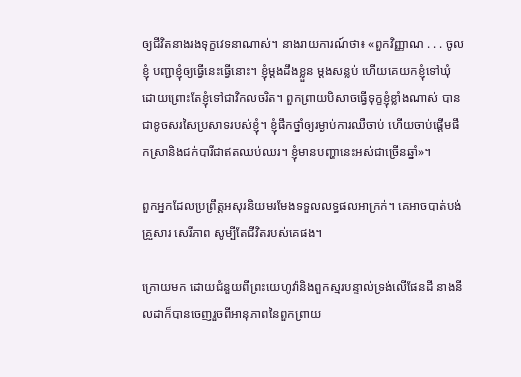ឲ្យជីវិតនាងរងទុក្ខវេទនាណាស់។ នាងរាយការណ៍ថា៖ «ពួកវិញ្ញាណ . . . ចូលខ្ញុំ បញ្ជាខ្ញុំឲ្យធ្វើនេះធ្វើនោះ។ ខ្ញុំម្ដងដឹងខ្លួន ម្ដងសន្លប់ ហើយគេយកខ្ញុំទៅឃុំដោយព្រោះតែខ្ញុំទៅជាវិកលចរិត។ ពួកព្រាយបិសាចធ្វើទុក្ខខ្ញុំខ្លាំងណាស់ បានជាខូចសរសៃប្រសាទរបស់ខ្ញុំ។ ខ្ញុំផឹកថ្នាំឲ្យរម្ងាប់ការឈឺចាប់ ហើយចាប់ផ្ដើមផឹកស្រានិងជក់បារីជាឥតឈប់ឈរ។ ខ្ញុំមានបញ្ហានេះអស់ជាច្រើនឆ្នាំ»។

ពួកអ្នកដែលប្រព្រឹត្តអសុរនិយមរមែងទទួលលទ្ធផលអាក្រក់។ គេអាចបាត់បង់គ្រួសារ សេរីភាព សូម្បីតែជីវិតរបស់គេផង។

ក្រោយមក ដោយជំនួយពីព្រះយេហូវ៉ានិងពួកស្មរបន្ទាល់ទ្រង់លើផែនដី នាងនីលដាក៏បានចេញរួចពីអានុភាពនៃពួកព្រាយ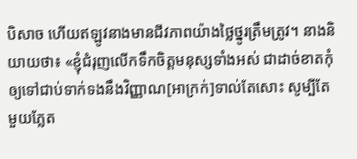បិសាច ហើយឥឡូវនាងមានជីវភាពយ៉ាងថ្លៃថ្នូរត្រឹមត្រូវ។ នាងនិយាយថា៖ «ខ្ញុំជំរុញលើកទឹកចិត្តមនុស្សទាំងអស់ ជាដាច់ខាតកុំឲ្យទៅជាប់ទាក់ទងនឹងវិញ្ញាណ[អាក្រក់]ទាល់តែសោះ សូម្បីតែមួយភ្លែត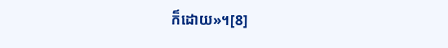ក៏ដោយ»។[8]